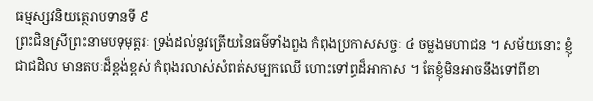ធម្មស្សវនិយត្ថេរាបទានទី ៩
ព្រះជិនស្រីព្រះនាមបទុមុត្តរៈ ទ្រង់ដល់នូវត្រើយនៃធម៌ទាំងពួង កំពុងប្រកាសសច្ចៈ ៤ ចម្លងមហាជន ។ សម័យនោះ ខ្ញុំជាជដិល មានតបៈដ៏ខ្ពង់ខ្ពស់ កំពុងរលាស់សំពត់សម្បកឈើ ហោះទៅព្ធដ៏អាកាស ។ តែខ្ញុំមិនអាចនឹងទៅពីខា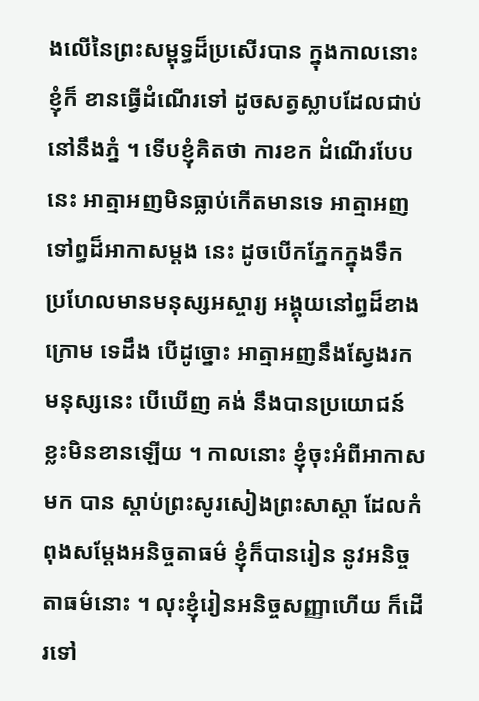ងលើនៃព្រះសម្ពុទ្ធដ៏ប្រសើរបាន ក្នុងកាលនោះ ខ្ញុំក៏ ខានធ្វើដំណើរទៅ ដូចសត្វស្លាបដែលជាប់នៅនឹងភ្នំ ។ ទើបខ្ញុំគិតថា ការខក ដំណើរបែបនេះ អាត្មាអញមិនធ្លាប់កើតមានទេ អាត្មាអញទៅព្ធដ៏អាកាសម្តង នេះ ដូចបើកភ្នែកក្នុងទឹក ប្រហែលមានមនុស្សអស្ចារ្យ អង្គុយនៅព្ធដ៏ខាងក្រោម ទេដឹង បើដូច្នោះ អាត្មាអញនឹងស្វែងរកមនុស្សនេះ បើឃើញ គង់ នឹងបានប្រយោជន៍ខ្លះមិនខានឡើយ ។ កាលនោះ ខ្ញុំចុះអំពីអាកាសមក បាន ស្តាប់ព្រះសូរសៀងព្រះសាស្តា ដែលកំពុងសម្តែងអនិច្ចតាធម៌ ខ្ញុំក៏បានរៀន នូវអនិច្ចតាធម៌នោះ ។ លុះខ្ញុំរៀនអនិច្ចសញ្ញាហើយ ក៏ដើរទៅ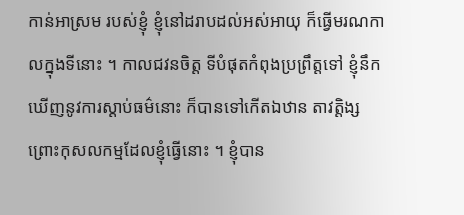កាន់អាស្រម របស់ខ្ញុំ ខ្ញុំនៅដរាបដល់អស់អាយុ ក៏ធ្វើមរណកាលក្នុងទីនោះ ។ កាលជវនចិត្ត ទីបំផុតកំពុងប្រព្រឹត្តទៅ ខ្ញុំនឹកឃើញនូវការស្តាប់ធម៌នោះ ក៏បានទៅកើតឯឋាន តាវត្តិង្ស ព្រោះកុសលកម្មដែលខ្ញុំធ្វើនោះ ។ ខ្ញុំបាន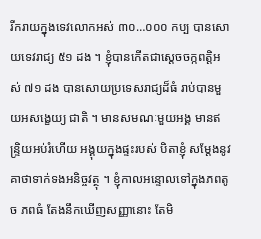រីករាយក្នុងទេវលោកអស់ ៣០…០០០ កប្ប បានសោយទេវរាជ្យ ៥១ ដង ។ ខ្ញុំបានកើតជាស្តេចចក្កពត្តិអស់ ៧១ ដង បានសោយប្រទេសរាជ្យដ៏ធំ រាប់បានមួយអសង្ខេយ្យ ជាតិ ។ មានសមណៈមួយអង្គ មានឥន្ទ្រិយអប់រំហើយ អង្គុយក្នុងផ្ទះរបស់ បិតាខ្ញុំ សម្តែងនូវគាថាទាក់ទងអនិច្ចវត្ថុ ។ ខ្ញុំកាលអន្ទោលទៅក្នុងភពតូច ភពធំ តែងនឹកឃើញសញ្ញានោះ តែមិ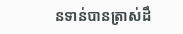នទាន់បានត្រាស់ដឹ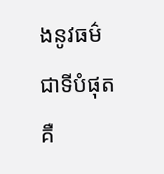ងនូវធម៌ជាទីបំផុត គឺ